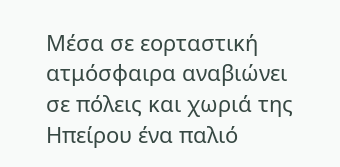Μέσα σε εορταστική ατμόσφαιρα αναβιώνει σε πόλεις και χωριά της Ηπείρου ένα παλιό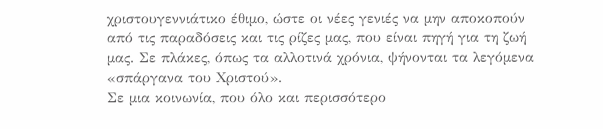χριστουγεννιάτικο έθιμο, ώστε οι νέες γενιές να μην αποκοπούν από τις παραδόσεις και τις ρίζες μας, που είναι πηγή για τη ζωή μας. Σε πλάκες, όπως τα αλλοτινά χρόνια, ψήνονται τα λεγόμενα «σπάργανα του Χριστού».
Σε μια κοινωνία, που όλο και περισσότερο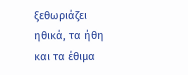ξεθωριάζει ηθικά, τα ήθη και τα έθιμα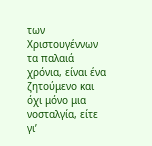των Χριστουγέννων τα παλαιά χρόνια, είναι ένα ζητούμενο και όχι μόνο μια νοσταλγία, είτε γι’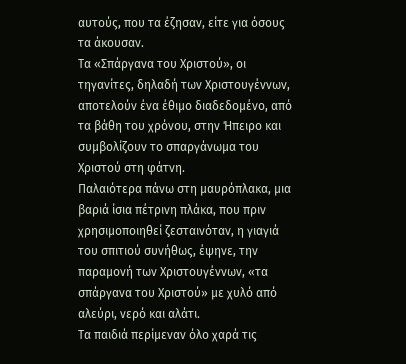αυτούς, που τα έζησαν, είτε για όσους τα άκουσαν.
Τα «Σπάργανα του Χριστού», οι τηγανίτες, δηλαδή των Χριστουγέννων, αποτελούν ένα έθιμο διαδεδομένο, από τα βάθη του χρόνου, στην Ήπειρο και συμβολίζουν το σπαργάνωμα του Χριστού στη φάτνη.
Παλαιότερα πάνω στη μαυρόπλακα, μια βαριά ίσια πέτρινη πλάκα, που πριν χρησιμοποιηθεί ζεσταινόταν, η γιαγιά του σπιτιού συνήθως, έψηνε, την παραμονή των Χριστουγέννων, «τα σπάργανα του Χριστού» με χυλό από αλεύρι, νερό και αλάτι.
Τα παιδιά περίμεναν όλο χαρά τις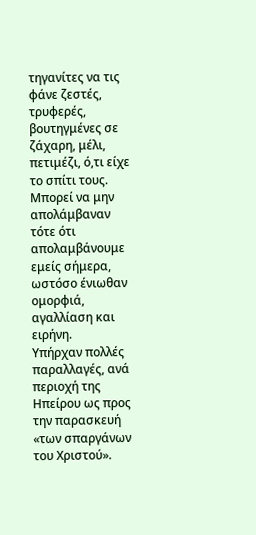τηγανίτες να τις φάνε ζεστές, τρυφερές, βουτηγμένες σε ζάχαρη, μέλι, πετιμέζι, ό,τι είχε το σπίτι τους. Μπορεί να μην απολάμβαναν τότε ότι απολαμβάνουμε εμείς σήμερα, ωστόσο ένιωθαν ομορφιά, αγαλλίαση και ειρήνη.
Υπήρχαν πολλές παραλλαγές, ανά περιοχή της Ηπείρου ως προς την παρασκευή «των σπαργάνων του Χριστού».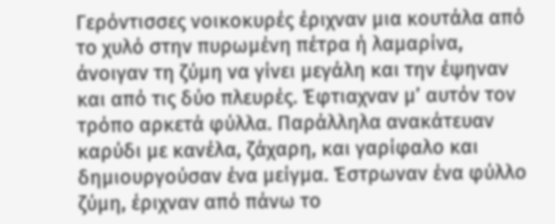Γερόντισσες νοικοκυρές έριχναν μια κουτάλα από το χυλό στην πυρωμένη πέτρα ή λαμαρίνα, άνοιγαν τη ζύμη να γίνει μεγάλη και την έψηναν και από τις δύο πλευρές. Έφτιαχναν μ’ αυτόν τον τρόπο αρκετά φύλλα. Παράλληλα ανακάτευαν καρύδι με κανέλα, ζάχαρη, και γαρίφαλο και δημιουργούσαν ένα μείγμα. Έστρωναν ένα φύλλο ζύμη, έριχναν από πάνω το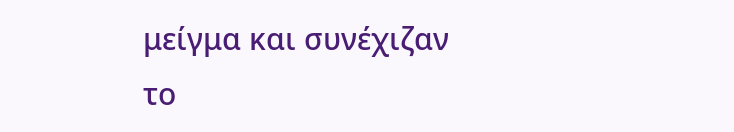μείγμα και συνέχιζαν το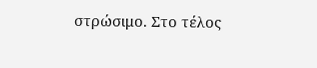στρώσιμο. Στο τέλος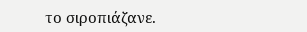το σιροπιάζανε.